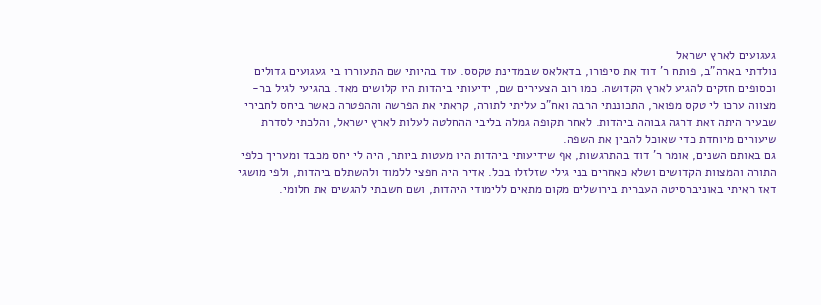געגועים לארץ ישראל
נולדתי בארה"ב, פותח ר' דוד את סיפורו, בדאלאס שבמדינת טקסס. עוד בהיותי שם התעוררו בי געגועים גדולים וכסופים חזקים להגיע לארץ הקדושה. כמו רוב הצעירים שם, ידיעותי ביהדות היו קלושים מאד. בהגיעי לגיל בר-מצווה ערכו לי טקס מפואר, התכוננתי הרבה ואח"כ עליתי לתורה, קראתי את הפרשה וההפטרה כאשר ביחס לחבירי שבעיר היתה זאת דרגה גבוהה ביהדות. לאחר תקופה גמלה בליבי ההחלטה לעלות לארץ ישראל, והלכתי לסדרת שיעורים מיוחדת כדי שאוכל להבין את השפה.
גם באותם השנים, אומר ר' דוד בהתרגשות, אף שידיעותי ביהדות היו מעטות ביותר, היה לי יחס מכבד ומעריך כלפי התורה והמצוות הקדושים ושלא כאחרים בני גילי שזלזלו בכל. אדיר היה חפצי ללמוד ולהשתלם ביהדות, ולפי מושגי דאז ראיתי באוניברסיטה העברית בירושלים מקום מתאים ללימודי היהדות, ושם חשבתי להגשים את חלומי.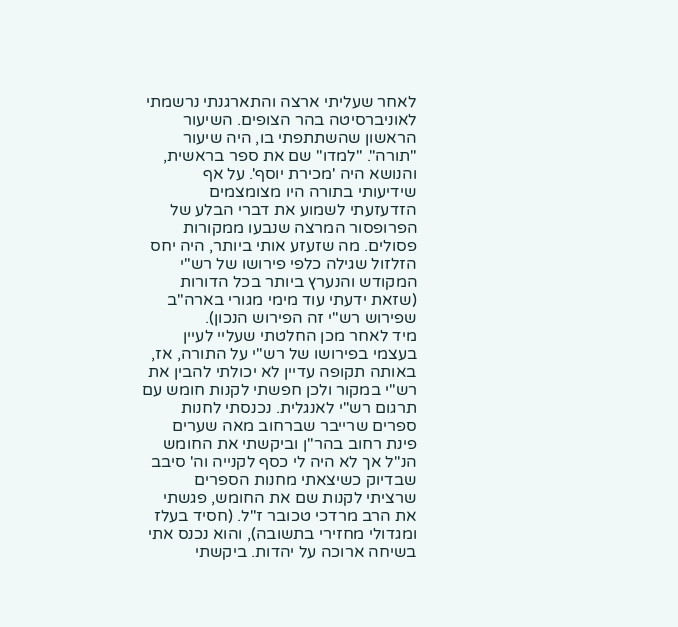לאחר שעליתי ארצה והתארגנתי נרשמתי לאוניברסיטה בהר הצופים. השיעור הראשון שהשתתפתי בו, היה שיעור "תורה". "למדו" שם את ספר בראשית, והנושא היה 'מכירת יוסף'. על אף שידיעותי בתורה היו מצומצמים הזדעזעתי לשמוע את דברי הבלע של הפרופסור המרצה שנבעו ממקורות פסולים. מה שזעזע אותי ביותר, היה יחס הזלזול שגילה כלפי פירושו של רש"י המקודש והנערץ ביותר בכל הדורות (שזאת ידעתי עוד מימי מגורי בארה"ב שפירוש רש"י זה הפירוש הנכון).
מיד לאחר מכן החלטתי שעליי לעיין בעצמי בפירושו של רש"י על התורה, אז, באותה תקופה עדיין לא יכולתי להבין את רש"י במקור ולכן חפשתי לקנות חומש עם תרגום רש"י לאנגלית. נכנסתי לחנות ספרים שרייבר שברחוב מאה שערים פינת רחוב בהר"ן וביקשתי את החומש הנ"ל אך לא היה לי כסף לקנייה וה' סיבב שבדיוק כשיצאתי מחנות הספרים שרציתי לקנות שם את החומש, פגשתי את הרב מרדכי טכובר ז"ל. (חסיד בעלז ומגדולי מחזירי בתשובה), והוא נכנס אתי בשיחה ארוכה על יהדות. ביקשתי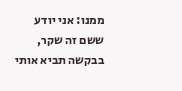ממנו: אני יודע ששם זה שקר, בבקשה תביא אותי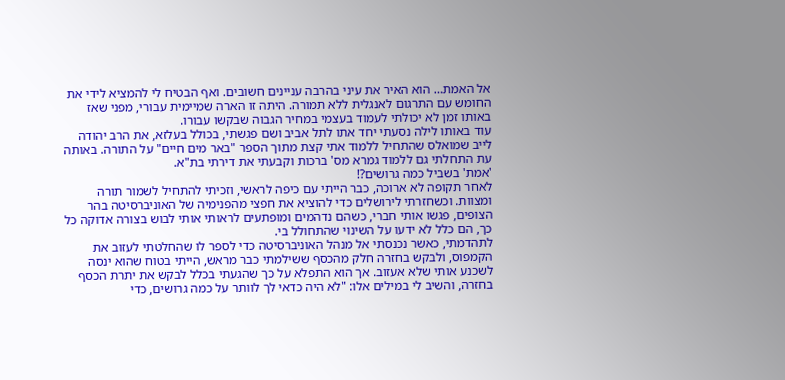אל האמת… הוא האיר את עיני בהרבה עניינים חשובים. ואף הבטיח לי להמציא לידי את החומש עם התרגום לאנגלית ללא תמורה. היתה זו הארה שמיימית עבורי, מפני שאז באותו זמן לא יכולתי לעמוד בעצמי במחיר הגבוה שבקשו עבורו.
עוד באותו לילה נסעתי יחד אתו לתל אביב ושם פגשתי, בכולל בעלזא, את הרב יהודה לייב שמואלס שהתחיל ללמוד אתי קצת מתוך הספר "באר מים חיים" על התורה. באותה עת התחלתי גם ללמוד גמרא מס' ברכות וקבעתי את דירתי בת"א.
'אמת' בשביל כמה גרושים?!
לאחר תקופה לא ארוכה, כבר הייתי עם כיפה לראשי, וזכיתי להתחיל לשמור תורה ומצוות. וכשחזרתי לירושלים כדי להוציא את חפצי מהפנימיה של האוניברסיטה בהר הצופים, פגשו אותי חברי, כשהם נדהמים ומופתעים לראותי אותי לבוש בצורה אדוקה כל כך, הם כלל לא ידעו על השינוי שהתחולל בי.
לתהדמתי, כאשר נכנסתי אל מנהל האוניברסיטה כדי לספר לו שהחלטתי לעזוב את הקמפוס, ולבקש בחזרה חלק מהכסף ששילמתי כבר מראש, הייתי בטוח שהוא ינסה לשכנע אותי שלא אעזוב. אך הוא התפלא על כך שהגעתי בכלל לבקש את יתרת הכסף בחזרה, והשיב לי במילים אלו: "לא היה כדאי לך לוותר על כמה גרושים, כדי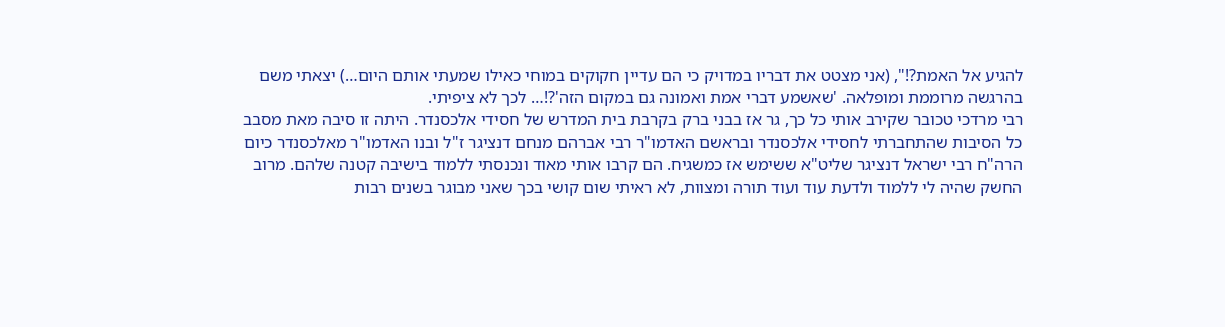להגיע אל האמת?!", (אני מצטט את דבריו במדויק כי הם עדיין חקוקים במוחי כאילו שמעתי אותם היום…) יצאתי משם בהרגשה מרוממת ומופלאה. 'שאשמע דברי אמת ואמונה גם במקום הזה'?!… לכך לא ציפיתי.
רבי מרדכי טכובר שקירב אותי כל כך, גר אז בבני ברק בקרבת בית המדרש של חסידי אלכסנדר. היתה זו סיבה מאת מסבב כל הסיבות שהתחברתי לחסידי אלכסנדר ובראשם האדמו"ר רבי אברהם מנחם דנציגר ז"ל ובנו האדמו"ר מאלכסנדר כיום הרה"ח רבי ישראל דנציגר שליט"א ששימש אז כמשגיח. הם קרבו אותי מאוד ונכנסתי ללמוד בישיבה קטנה שלהם. מרוב החשק שהיה לי ללמוד ולדעת עוד ועוד תורה ומצוות, לא ראיתי שום קושי בכך שאני מבוגר בשנים רבות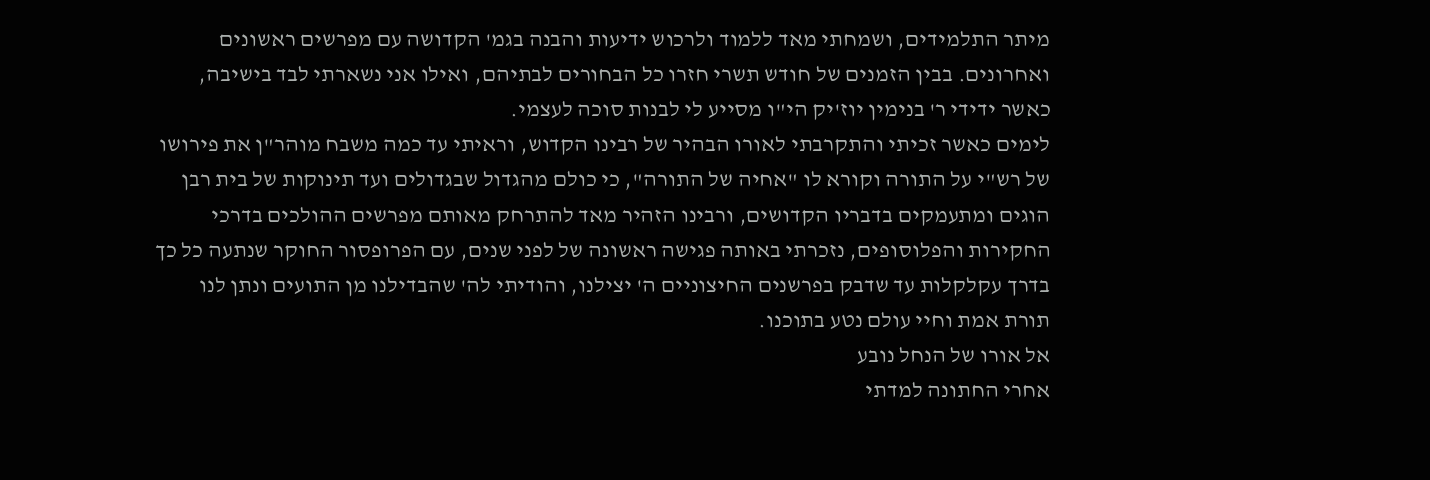מיתר התלמידים, ושמחתי מאד ללמוד ולרכוש ידיעות והבנה בגמ' הקדושה עם מפרשים ראשונים ואחרונים. בבין הזמנים של חודש תשרי חזרו כל הבחורים לבתיהם, ואילו אני נשארתי לבד בישיבה, כאשר ידידי ר' בנימין יוז'יק הי"ו מסייע לי לבנות סוכה לעצמי.
לימים כאשר זכיתי והתקרבתי לאורו הבהיר של רבינו הקדוש, וראיתי עד כמה משבח מוהר"ן את פירושו של רש"י על התורה וקורא לו "אחיה של התורה", כי כולם מהגדול שבגדולים ועד תינוקות של בית רבן הוגים ומתעמקים בדבריו הקדושים, ורבינו הזהיר מאד להתרחק מאותם מפרשים ההולכים בדרכי החקירות והפלוסופים, נזכרתי באותה פגישה ראשונה של לפני שנים, עם הפרופסור החוקר שנתעה כל כך בדרך עקלקלות עד שדבק בפרשנים החיצוניים ה' יצילנו, והודיתי לה' שהבדילנו מן התועים ונתן לנו תורת אמת וחיי עולם נטע בתוכנו.
אל אורו של הנחל נובע
אחרי החתונה למדתי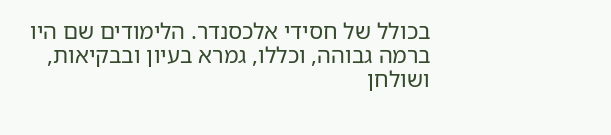בכולל של חסידי אלכסנדר. הלימודים שם היו ברמה גבוהה, וכללו, גמרא בעיון ובבקיאות, ושולחן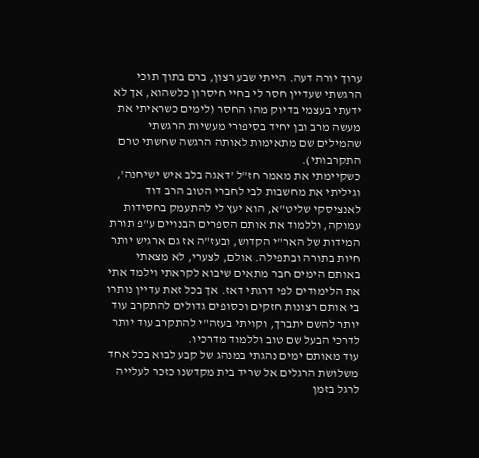ערוך יורה דעה. הייתי שבע רצון, ברם בתוך תוכי הרגשתי שעדיין חסר לי בחיי חיסרון כלשהוא, אך לא ידעתי בעצמי בדיוק מהו החסר (לימים כשראיתי את מעשה מרב ובן יחיד בסיפורי מעשיות הרגשתי שהמילים שם מתאימות לאותה הרגשה שחשתי טרם התקרבותי).
כשקיימתי את מאמר חז"ל 'דאגה בלב איש ישיחנה', וגיליתי את מחשבות לבי לחברי הטוב הרב דוד לאנציסקי שליט"א, הוא יעץ לי להתעמק בחסידות עמוקה, וללמוד את אותם הספרים הבנויים ע"פ תורת המידות של האר"י הקדוש, ובעז"ה אז גם ארגיש יותר חיות בתורה ובתפילה. אולם, לצערי, לא מצאתי באותם הימים חבר מתאים שיבוא לקראתי וילמד אתי את הלימודים לפי דרגתי דאז. אך בכל זאת עדיין נותרו בי אותם רצונות חזקים וכסופים גדולים להתקרב עוד יותר להשם יתברך, וקויתי בעזה"י להתקרב עוד יותר לדרכי הבעל שם טוב וללמוד מדרכיו.
עוד מאותם ימים נהגתי במנהג של קבע לבוא בכל אחד משלושת הרגלים אל שריד בית מקדשנו כזכר לעלייה לרגל בזמן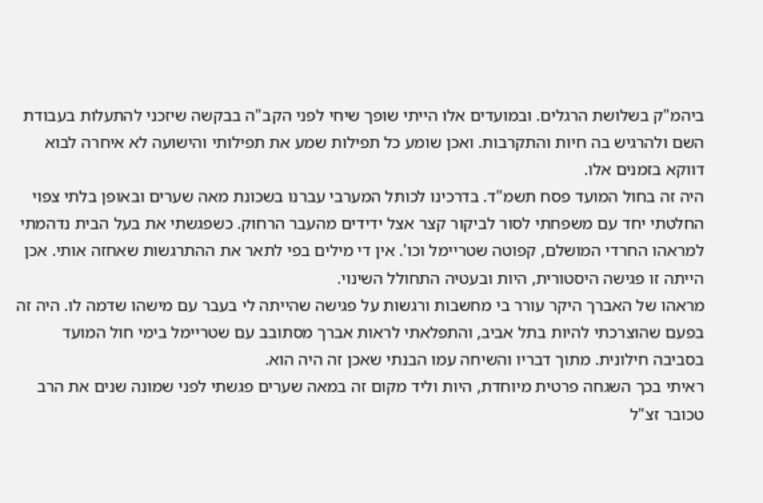ביהמ"ק בשלושת הרגלים. ובמועדים אלו הייתי שופך שיחי לפני הקב"ה בבקשה שיזכני להתעלות בעבודת השם ולהרגיש בה חיות והתקרבות. ואכן שומע כל תפילות שמע את תפילותי והישועה לא איחרה לבוא דווקא בזמנים אלו.
היה זה בחול המועד פסח תשמ"ד. בדרכינו לכותל המערבי עברנו בשכונת מאה שערים ובאופן בלתי צפוי החלטתי יחד עם משפחתי לסור לביקור קצר אצל ידידים מהעבר הרחוק. כשפגשתי את בעל הבית נדהמתי למראהו החרדי המושלם, קפוטה שטריימל וכו'. אין די מילים בפי לתאר את ההתרגשות שאחזה אותי. אכן הייתה זו פגישה היסטורית, היות ובעטיה התחולל השינוי.
מראהו של האברך היקר עורר בי מחשבות ורגשות על פגישה שהייתה לי בעבר עם מישהו שדמה לו. היה זה בפעם שהוצרכתי להיות בתל אביב, והתפלאתי לראות אברך מסתובב עם שטריימל בימי חול המועד בסביבה חילונית. מתוך דבריו והשיחה עמו הבנתי שאכן זה היה הוא.
ראיתי בכך השגחה פרטית מיוחדת, היות וליד מקום זה במאה שערים פגשתי לפני שמונה שנים את הרב טכובר זצ"ל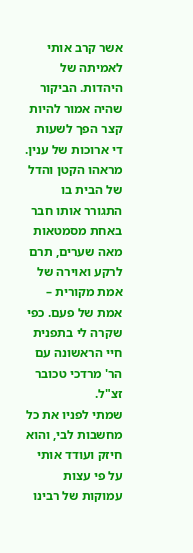אשר קרב אותי לאמיתה של היהדות. הביקור שהיה אמור להיות קצר הפך לשעות די ארוכות של ענין. מראהו הקטן והדל של הבית בו התגורר אותו חבר באחת מסמטאות מאה שערים, תרם לרקע ואוירה של אמת מקורית – אמת של פעם. כפי שקרה לי בתפנית חיי הראשונה עם הר' מרדכי טכובר זצ"ל.
שמתי לפניו את כל מחשבות לבי, והוא חיזק ועודד אותי על פי עצות עמוקות של רבינו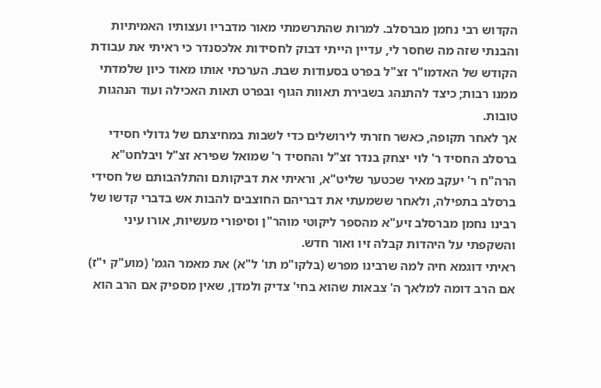הקדוש רבי נחמן מברסלב. למרות שהתרשמתי מאור מדבריו ועצותיו האמיתיות והבנתי שזה מה שחסר לי, עדיין הייתי דבוק לחסידות אלכסנדר כי ראיתי את עבודת הקודש של האדמו"ר זצ"ל בפרט בסעודות שבת. הערכתי אותו מאוד כיון שלמדתי ממנו רבות; כיצד להתנהג בשבירת תאוות הגוף ובפרט תאות האכילה ועוד הנהגות טובות.
אך לאחר תקופה, כאשר חזרתי לירושלים כדי לשבות במחיצתם של גדולי חסידי ברסלב החסיד ר' לוי יצחק בנדר זצ"ל והחסיד ר' שמואל שפירא זצ"ל ויבלחט"א הרה"ח ר' יעקב מאיר שכטער שליט"א, וראיתי את דביקותם והתלהבותם של חסידי ברסלב בתפילה, ולאחר ששמעתי את דבריהם החוצבים להבות אש בדברי קדשו של רבינו נחמן מברסלב זיע"א מהספר ליקוטי מוהר"ן וסיפורי מעשיות, אורו עיני והשקפתי על היהדות קבלה זיו ואור חדש.
ראיתי דוגמא חיה למה שרבינו מפרש (בלקו"מ תו' ל"א) את מאמר הגמ' (מוע"ק י"ז) אם הרב דומה למלאך ה' צבאות שהוא בחי' צדיק ולמדן, שאין מספיק אם הרב הוא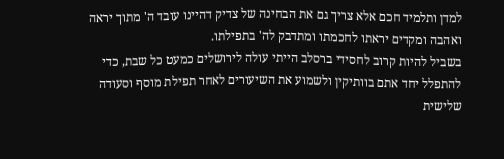למדן ותלמיד חכם אלא צריך גם את הבחינה של צדיק דהיינו עובד ה' מתוך יראה ואהבה ומקדים יראתו לחכמתו ומתדבק לה' בתפילתו.
בשביל להיות קרוב לחסידי ברסלב הייתי עולה לירושלים כמעט כל שבת, כדי להתפלל יחד אתם בוותיקין ולשמוע את השיעורים לאחר תפילת מוסף וסעודה שלישית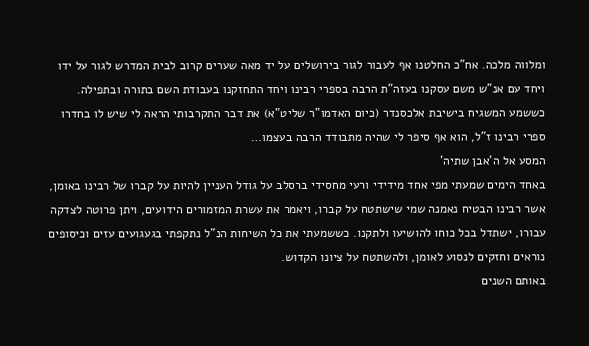ומלווה מלכה. אח"כ החלטנו אף לעבור לגור בירושלים על יד מאה שערים קרוב לבית המדרש לגור על ידו ויחד עם אנ"ש משם עסקנו בעזה"ת הרבה בספרי רבינו ויחד התחזקנו בעבודת השם בתורה ובתפילה.
כששמע המשגיח בישיבת אלכסנדר (כיום האדמו"ר שליט"א) את דבר התקרבותי הראה לי שיש לו בחדרו ספרי רבינו ז"ל, הוא אף סיפר לי שהיה מתבודד הרבה בעצמו…
המסע אל ה'אבן שתיה'
באחד הימים שמעתי מפי אחד מידידי ורעי מחסידי ברסלב על גודל העניין להיות על קברו של רבינו באומן, אשר רבינו הבטיח נאמנה שמי שישתטח על קברו, ויאמר את עשרת המזמורים הידועים, ויתן פרוטה לצדקה עבורו, ישתדל בכל כוחו להושיעו ולתקנו. כששמעתי את כל השיחות הנ"ל נתקפתי בגעגועים עזים וכיסופים נוראים וחזקים לנסוע לאומן, ולהשתטח על ציונו הקדוש.
באותם השנים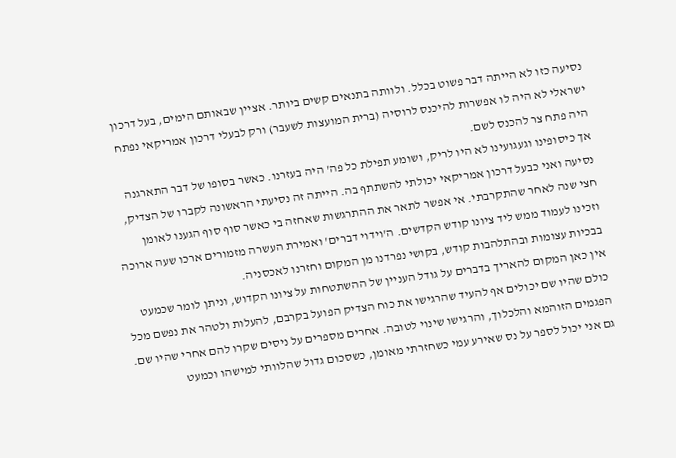נסיעה כזו לא הייתה דבר פשוט בכלל. ולוותה בתנאים קשים ביותר. אציין שבאותם הימים, בעל דרכון ישראלי לא היה לו אפשרות להיכנס לרוסיה (ברית המועצות לשעבר) ורק לבעלי דרכון אמריקאי נפתח היה פתח צר להכנס לשם.
אך כיסופינו וגעגועינו לא היו לריק, ושומע תפילת כל פה' היה בעזרנו. כאשר בסופו של דבר התארגנה נסיעה ואני כבעל דרכון אמריקאי יכולתי להשתתף בה. הייתה זה נסיעתי הראשונה לקברו של הצדיק, חצי שנה לאחר שהתקרבתי. אי אפשר לתאר את ההתרגשות שאחזה בי כאשר סוף סוף הגענו לאומן וזכינו לעמוד ממש ליד ציונו קודש הקדשים. ה'וידוי דברים' ואמירת העשרה מזמורים ארכו שעה ארוכה בבכיות עצומות ובהתלהבות קודש, בקושי נפרדנו מן המקום וחזרנו לאכסניה.
אין כאן המקום להאריך בדברים על גודל העניין של ההשתטחות על ציונו הקדוש, וניתן לומר שכמעט כולם שהיו שם יכולים אף להעיד שהרגישו את כוח הצדיק הפועל בקרבם, להעלות ולטהר את נפשם מכל הפגמים הזוהמא והלכלוך, והרגישו שינוי לטובה. אחרים מספרים על ניסים שקרו להם אחרי שהיו שם.
גם אני יכול לספר על נס שאירע עמי כשחזרתי מאומן, כשסכום גדול שהלוותי למישהו וכמעט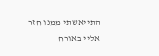התייאשתי ממנו חזר אליי באורח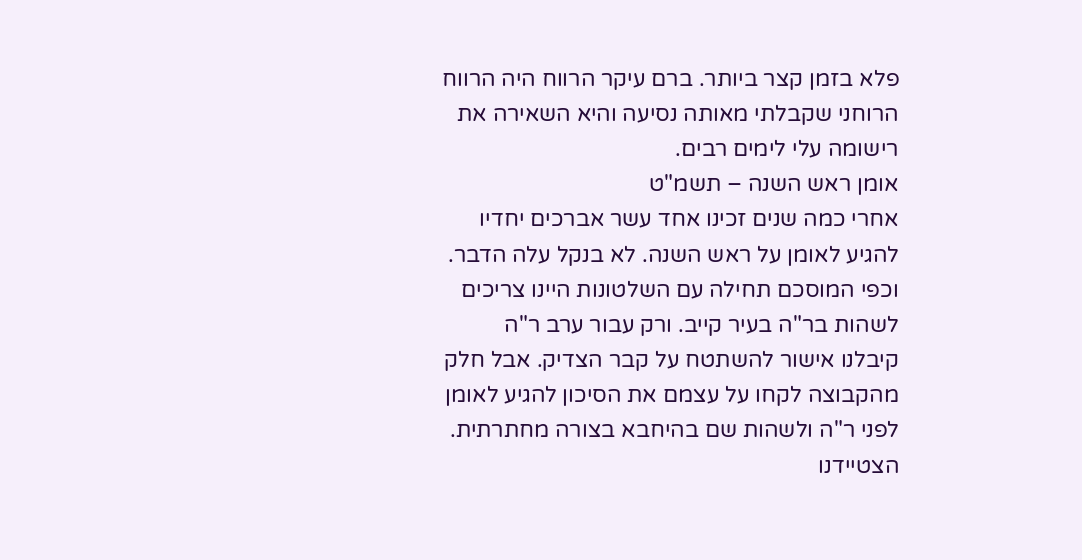פלא בזמן קצר ביותר. ברם עיקר הרווח היה הרווח הרוחני שקבלתי מאותה נסיעה והיא השאירה את רישומה עלי לימים רבים.
אומן ראש השנה – תשמ"ט
אחרי כמה שנים זכינו אחד עשר אברכים יחדיו להגיע לאומן על ראש השנה. לא בנקל עלה הדבר. וכפי המוסכם תחילה עם השלטונות היינו צריכים לשהות בר"ה בעיר קייב. ורק עבור ערב ר"ה קיבלנו אישור להשתטח על קבר הצדיק. אבל חלק מהקבוצה לקחו על עצמם את הסיכון להגיע לאומן לפני ר"ה ולשהות שם בהיחבא בצורה מחתרתית.
הצטיידנו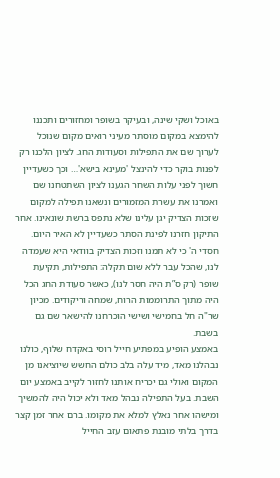באוכל ושקי שינה, ובעיקר בשופר ומחזורים ותכננו להימצא במקום מוסתר מעיני רואים מקום שנוכל לערוך שם את התפילות וסעודות החג. לציון הלכנו רק לפנות בוקר כדי להינצל 'מעינא בישא'… וכך כשעדיין חשוך לפני עלות השחר הגענו לציון השתטחנו שם ואמרנו את עשרת המזמורים ונשאנו תפילה למקום שזכות הצדיק יגן עלינו שלא נתפס ברשת שונאינו. אחר התיקון חזרנו לפינת הסתר כשעדיין לא האיר היום.
חסדי ה' כי לא תמנו וזכות הצדיק בוודאי היא שעמדה לנו, שהכל עבר ללא שום תקלה: התפילות, תקיעת שופר (רק ס”ת היה חסר לנו), כאשר סעודת החג הכל היה מתוך התרוממות הרוח, שמחה וריקודים. מכיון שר"ה חל בחמישי ושישי הוכרחנו להישאר שם גם בשבת.
באמצע הופיע במפתיע חייל רוסי באקדח שלוף, כולנו נבהלנו מאד, מיד עלה בלב כולם החשש שיוציאנו מן המקום ואולי גם יכריח אותנו לחזור לקייב באמצע יום השבת. בעל התפילה נבהל מאד ולא יכול היה להמשיך ומישהו אחר נאלץ למלא את מקומו. ברם אחר זמן קצר בדרך בלתי מובנת פתאום עזב החייל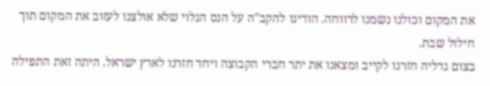את המקום וכולנו נשמנו לרווחה. הודינו להקב"ה על הנס הגלוי שלא אולצנו לעזוב את המקום תוך חילול שבת.
בצום גדליה חזרנו לקייב ומצאנו את יתר חברי הקבוצה ויחד חזרנו לארץ ישראל. היתה זאת התפילה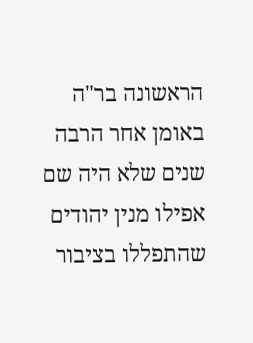הראשונה בר"ה באומן אחר הרבה שנים שלא היה שם אפילו מנין יהודים שהתפללו בציבור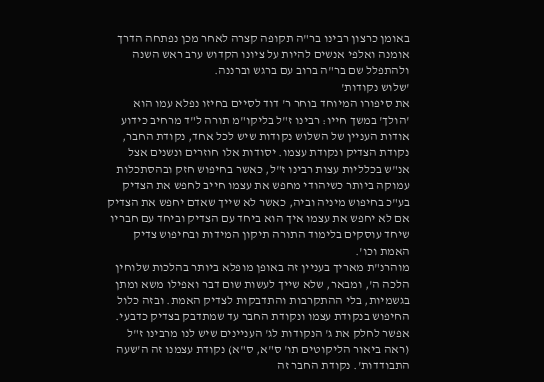באומן כרצון רבינו בר"ה תקופה קצרה לאחר מכן נפתחה הדרך אומנה ואלפי אנשים להיות על ציונו הקדוש ערב ראש השנה ולהתפלל שם בר"ה ברוב עם ברגש וברננה.
'שלוש נקודות'
את סיפורו המיוחד בוחר ר' דוד לסיים בחיזו נפלא עמו הוא 'הולך' במשך חייו: רבינו ז"ל בליקו"מ תורה ל"ד מרחיב כידוע אודות העניין של השלוש נקודות שיש לכל אחד, נקודת החבר, נקודת הצדיק ונקודת עצמו. יסודות אלו חוזרים ונשנים אצל אנ"ש בכלליות עצות רבינו ז"ל, כאשר בחיפוש חזק ובהסתכלות עמוקה ביותר כשיהודי מחפש את עצמו חייב לחפש את הצדיק בע"כ בחיפוש מיניה וביה, כאשר לא שייך שאדם יחפש את הצדיק אם לא יחפש את עצמו איך הוא ביחד עם הצדיק וביחד עם חבריו שיחד עוסקים בלימוד התורה תיקון המידות ובחיפוש צדיק האמת וכו'.
מוהרנ"ת מאריך בעניין זה באופן מופלא ביותר בהלכות שלוחין הלכה ה', ומבאר, שלא שייך לעשות שום דבר ואפילו משא ומתן בגשמיות, בלי ההתקרבות והתדבקות לצדיק האמת. ובזה כלול החיפוש בנקודת עצמו ונקודת החבר עד שמתדבק בצדיק כדבעי.
אפשר לחלק את ג' הנקודות לג' העניינים שיש לנו מרבינו ז"ל (ראה ביאור הליקוטים תו' ס"א, ס"א) נקודת עצמנו זה ה'שעה התבודדות'. נקודת החבר זה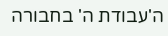ה'עבודת ה' בחבורה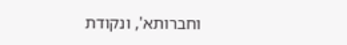וחברותא', ונקודת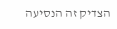הצדיק זה הנסיעה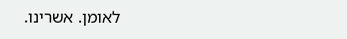לאומן. אשרינו.